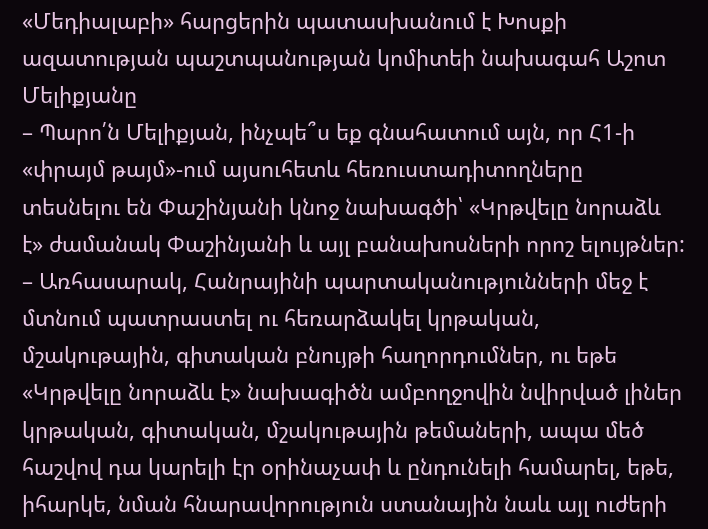«Մեդիալաբի» հարցերին պատասխանում է Խոսքի ազատության պաշտպանության կոմիտեի նախագահ Աշոտ Մելիքյանը
– Պարո՛ն Մելիքյան, ինչպե՞ս եք գնահատում այն, որ Հ1-ի «փրայմ թայմ»-ում այսուհետև հեռուստադիտողները տեսնելու են Փաշինյանի կնոջ նախագծի՝ «Կրթվելը նորաձև է» ժամանակ Փաշինյանի և այլ բանախոսների որոշ ելույթներ:
– Առհասարակ, Հանրայինի պարտականությունների մեջ է մտնում պատրաստել ու հեռարձակել կրթական, մշակութային, գիտական բնույթի հաղորդումներ, ու եթե «Կրթվելը նորաձև է» նախագիծն ամբողջովին նվիրված լիներ կրթական, գիտական, մշակութային թեմաների, ապա մեծ հաշվով դա կարելի էր օրինաչափ և ընդունելի համարել, եթե, իհարկե, նման հնարավորություն ստանային նաև այլ ուժերի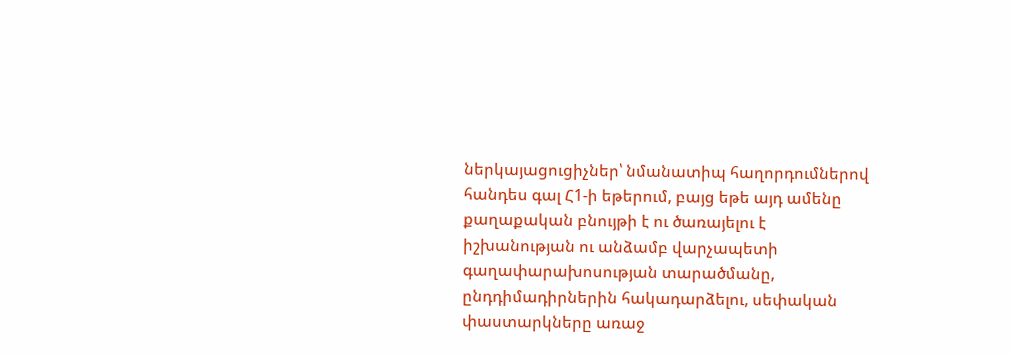ներկայացուցիչներ՝ նմանատիպ հաղորդումներով հանդես գալ Հ1-ի եթերում, բայց եթե այդ ամենը քաղաքական բնույթի է ու ծառայելու է իշխանության ու անձամբ վարչապետի գաղափարախոսության տարածմանը, ընդդիմադիրներին հակադարձելու, սեփական փաստարկները առաջ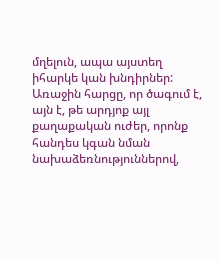մղելուն, ապա այստեղ իհարկե կան խնդիրներ:
Առաջին հարցը, որ ծագում է, այն է, թե արդյոք այլ քաղաքական ուժեր, որոնք հանդես կգան նման նախաձեռնություններով,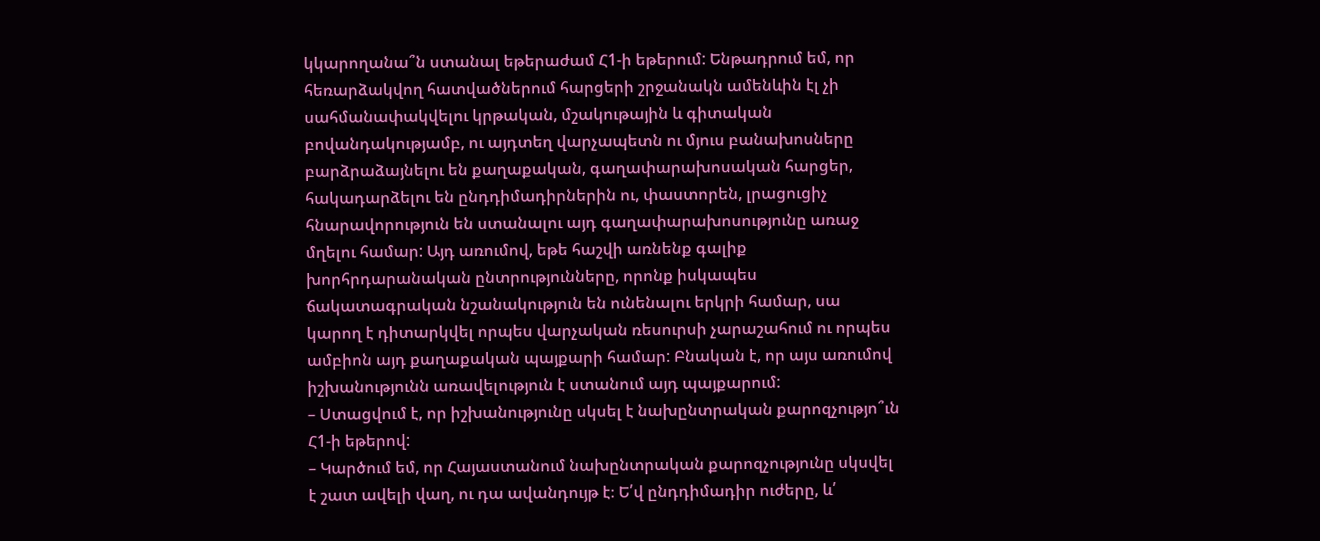կկարողանա՞ն ստանալ եթերաժամ Հ1-ի եթերում: Ենթադրում եմ, որ հեռարձակվող հատվածներում հարցերի շրջանակն ամենևին էլ չի սահմանափակվելու կրթական, մշակութային և գիտական բովանդակությամբ, ու այդտեղ վարչապետն ու մյուս բանախոսները բարձրաձայնելու են քաղաքական, գաղափարախոսական հարցեր, հակադարձելու են ընդդիմադիրներին ու, փաստորեն, լրացուցիչ հնարավորություն են ստանալու այդ գաղափարախոսությունը առաջ մղելու համար: Այդ առումով, եթե հաշվի առնենք գալիք խորհրդարանական ընտրությունները, որոնք իսկապես ճակատագրական նշանակություն են ունենալու երկրի համար, սա կարող է դիտարկվել որպես վարչական ռեսուրսի չարաշահում ու որպես ամբիոն այդ քաղաքական պայքարի համար: Բնական է, որ այս առումով իշխանությունն առավելություն է ստանում այդ պայքարում:
– Ստացվում է, որ իշխանությունը սկսել է նախընտրական քարոզչությո՞ւն Հ1-ի եթերով:
– Կարծում եմ, որ Հայաստանում նախընտրական քարոզչությունը սկսվել է շատ ավելի վաղ, ու դա ավանդույթ է։ Ե՛վ ընդդիմադիր ուժերը, և՛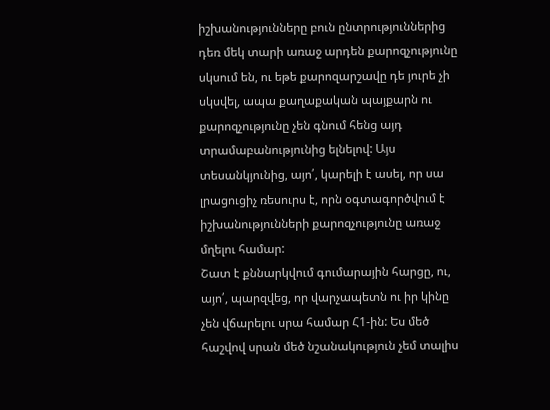իշխանությունները բուն ընտրություններից դեռ մեկ տարի առաջ արդեն քարոզչությունը սկսում են, ու եթե քարոզարշավը դե յուրե չի սկսվել, ապա քաղաքական պայքարն ու քարոզչությունը չեն գնում հենց այդ տրամաբանությունից ելնելով: Այս տեսանկյունից, այո՛, կարելի է ասել, որ սա լրացուցիչ ռեսուրս է, որն օգտագործվում է իշխանությունների քարոզչությունը առաջ մղելու համար:
Շատ է քննարկվում գումարային հարցը, ու, այո՛, պարզվեց, որ վարչապետն ու իր կինը չեն վճարելու սրա համար Հ1-ին: Ես մեծ հաշվով սրան մեծ նշանակություն չեմ տալիս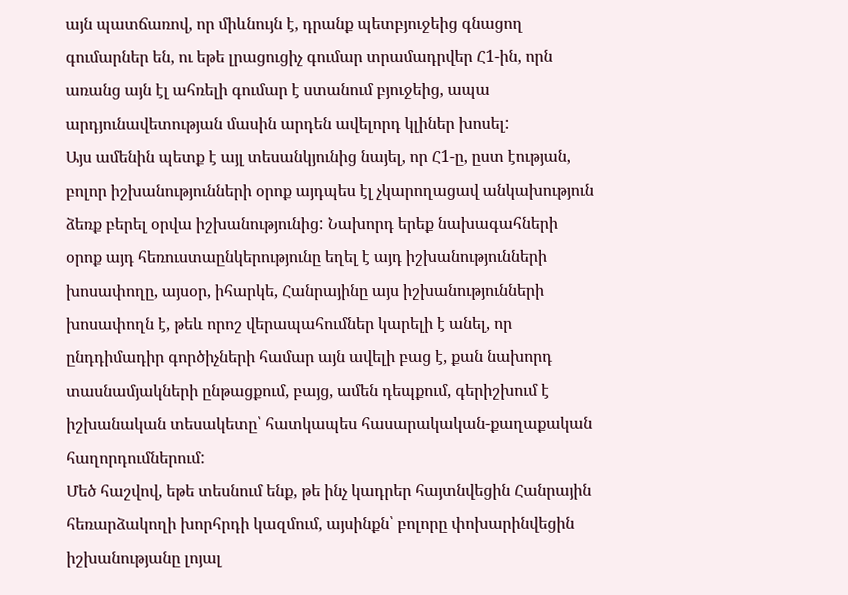այն պատճառով, որ միևնույն է, դրանք պետբյուջեից գնացող գումարներ են, ու եթե լրացուցիչ գումար տրամադրվեր Հ1-ին, որն առանց այն էլ ահռելի գումար է ստանում բյուջեից, ապա արդյունավետության մասին արդեն ավելորդ կլիներ խոսել:
Այս ամենին պետք է այլ տեսանկյունից նայել, որ Հ1-ը, ըստ էության, բոլոր իշխանությունների օրոք այդպես էլ չկարողացավ անկախություն ձեռք բերել օրվա իշխանությունից: Նախորդ երեք նախագահների օրոք այդ հեռուստաընկերությունը եղել է այդ իշխանությունների խոսափողը, այսօր, իհարկե, Հանրայինը այս իշխանությունների խոսափողն է, թեև որոշ վերապահումներ կարելի է անել, որ ընդդիմադիր գործիչների համար այն ավելի բաց է, քան նախորդ տասնամյակների ընթացքում, բայց, ամեն դեպքում, գերիշխում է իշխանական տեսակետը՝ հատկապես հասարակական-քաղաքական հաղորդումներում:
Մեծ հաշվով, եթե տեսնում ենք, թե ինչ կադրեր հայտնվեցին Հանրային հեռարձակողի խորհրդի կազմում, այսինքն՝ բոլորը փոխարինվեցին իշխանությանը լոյալ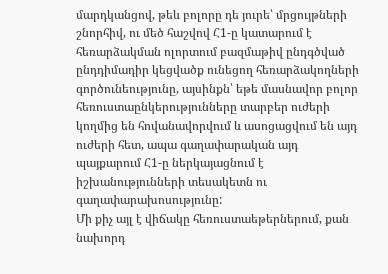մարդկանցով, թեև բոլորը դե յուրե՝ մրցույթների շնորհիվ, ու մեծ հաշվով Հ1-ը կատարում է հեռարձակման ոլորտում բազմաթիվ ընդգծված ընդդիմադիր կեցվածք ունեցող հեռարձակողների գործունեությունը, այսինքն՝ եթե մասնավոր բոլոր հեռուստաընկերությունները տարբեր ուժերի կողմից են հովանավորվում և ասոցացվում են այդ ուժերի հետ, ապա գաղափարական այդ պայքարում Հ1-ը ներկայացնում է իշխանությունների տեսակետն ու գաղափարախոսությունը:
Մի քիչ այլ է վիճակը հեռուստաեթերներում, քան նախորդ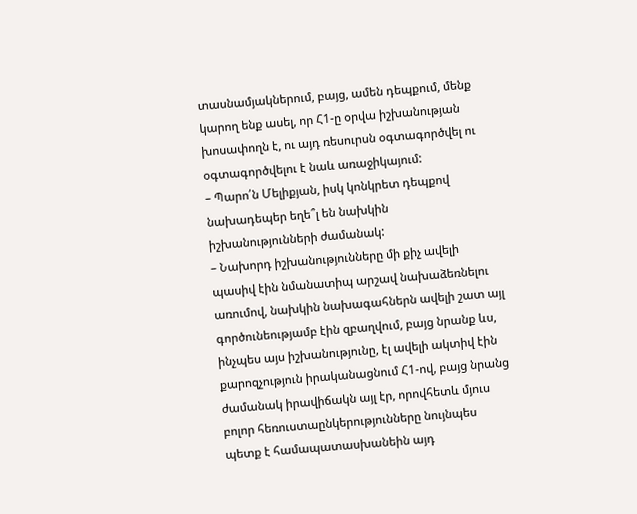տասնամյակներում, բայց, ամեն դեպքում, մենք կարող ենք ասել, որ Հ1-ը օրվա իշխանության խոսափողն է, ու այդ ռեսուրսն օգտագործվել ու օգտագործվելու է նաև առաջիկայում:
– Պարո՛ն Մելիքյան, իսկ կոնկրետ դեպքով նախադեպեր եղե՞լ են նախկին իշխանությունների ժամանակ:
– Նախորդ իշխանությունները մի քիչ ավելի պասիվ էին նմանատիպ արշավ նախաձեռնելու առումով, նախկին նախագահներն ավելի շատ այլ գործունեությամբ էին զբաղվում, բայց նրանք ևս, ինչպես այս իշխանությունը, էլ ավելի ակտիվ էին քարոզչություն իրականացնում Հ1-ով, բայց նրանց ժամանակ իրավիճակն այլ էր, որովհետև մյուս բոլոր հեռուստաընկերությունները նույնպես պետք է համապատասխանեին այդ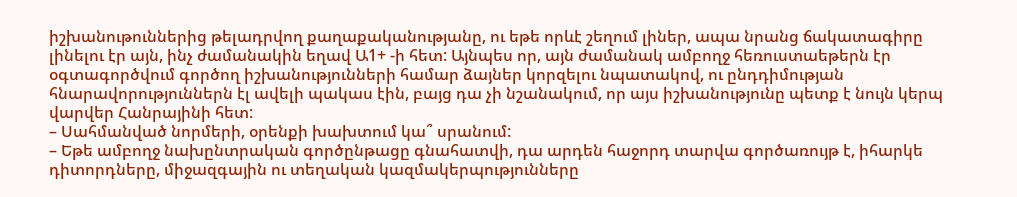իշխանութուններից թելադրվող քաղաքականությանը, ու եթե որևէ շեղում լիներ, ապա նրանց ճակատագիրը լինելու էր այն, ինչ ժամանակին եղավ Ա1+ -ի հետ: Այնպես որ, այն ժամանակ ամբողջ հեռուստաեթերն էր օգտագործվում գործող իշխանությունների համար ձայներ կորզելու նպատակով, ու ընդդիմության հնարավորություններն էլ ավելի պակաս էին, բայց դա չի նշանակում, որ այս իշխանությունը պետք է նույն կերպ վարվեր Հանրայինի հետ:
– Սահմանված նորմերի, օրենքի խախտում կա՞ սրանում:
– Եթե ամբողջ նախընտրական գործընթացը գնահատվի, դա արդեն հաջորդ տարվա գործառույթ է, իհարկե դիտորդները, միջազգային ու տեղական կազմակերպությունները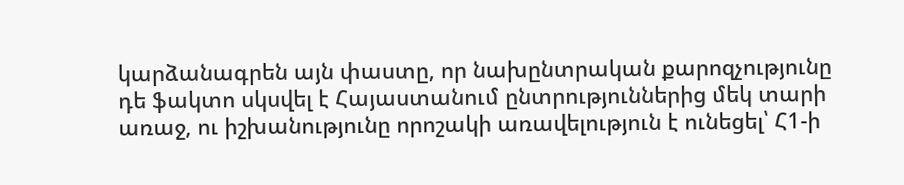կարձանագրեն այն փաստը, որ նախընտրական քարոզչությունը դե ֆակտո սկսվել է Հայաստանում ընտրություններից մեկ տարի առաջ, ու իշխանությունը որոշակի առավելություն է ունեցել՝ Հ1-ի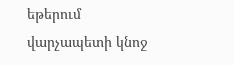եթերում վարչապետի կնոջ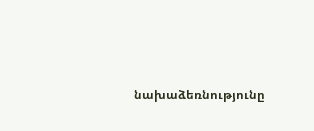նախաձեռնությունը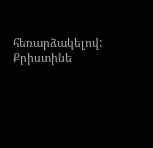հեռարձակելով:
Քրիստինե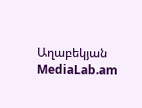Աղաբեկյան
MediaLab.am